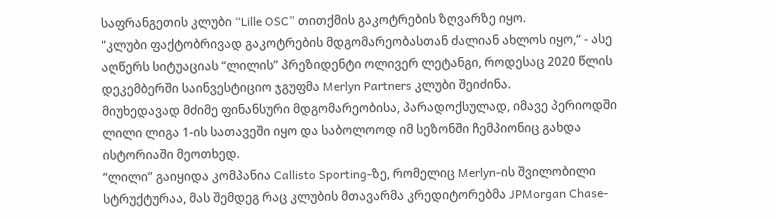საფრანგეთის კლუბი “Lille OSC” თითქმის გაკოტრების ზღვარზე იყო.
"კლუბი ფაქტობრივად გაკოტრების მდგომარეობასთან ძალიან ახლოს იყო,“ - ასე აღწერს სიტუაციას “ლილის” პრეზიდენტი ოლივერ ლეტანგი, როდესაც 2020 წლის დეკემბერში საინვესტიციო ჯგუფმა Merlyn Partners კლუბი შეიძინა.
მიუხედავად მძიმე ფინანსური მდგომარეობისა, პარადოქსულად, იმავე პერიოდში ლილი ლიგა 1-ის სათავეში იყო და საბოლოოდ იმ სეზონში ჩემპიონიც გახდა ისტორიაში მეოთხედ.
“ლილი” გაიყიდა კომპანია Callisto Sporting-ზე, რომელიც Merlyn-ის შვილობილი სტრუქტურაა, მას შემდეგ რაც კლუბის მთავარმა კრედიტორებმა JPMorgan Chase-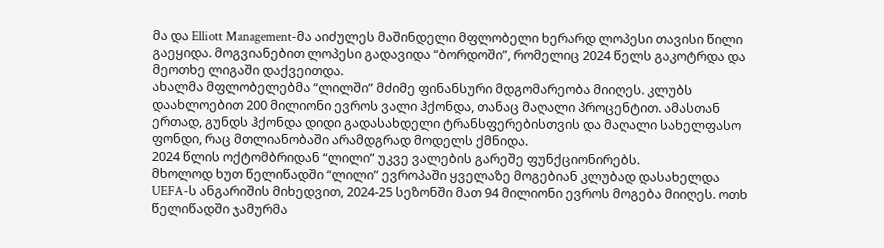მა და Elliott Management-მა აიძულეს მაშინდელი მფლობელი ხერარდ ლოპესი თავისი წილი გაეყიდა. მოგვიანებით ლოპესი გადავიდა “ბორდოში”, რომელიც 2024 წელს გაკოტრდა და მეოთხე ლიგაში დაქვეითდა.
ახალმა მფლობელებმა “ლილში” მძიმე ფინანსური მდგომარეობა მიიღეს. კლუბს დაახლოებით 200 მილიონი ევროს ვალი ჰქონდა, თანაც მაღალი პროცენტით. ამასთან ერთად, გუნდს ჰქონდა დიდი გადასახდელი ტრანსფერებისთვის და მაღალი სახელფასო ფონდი, რაც მთლიანობაში არამდგრად მოდელს ქმნიდა.
2024 წლის ოქტომბრიდან “ლილი” უკვე ვალების გარეშე ფუნქციონირებს.
მხოლოდ ხუთ წელიწადში “ლილი” ევროპაში ყველაზე მოგებიან კლუბად დასახელდა UEFA-ს ანგარიშის მიხედვით, 2024-25 სეზონში მათ 94 მილიონი ევროს მოგება მიიღეს. ოთხ წელიწადში ჯამურმა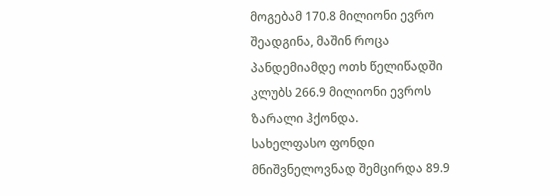მოგებამ 170.8 მილიონი ევრო შეადგინა, მაშინ როცა პანდემიამდე ოთხ წელიწადში კლუბს 266.9 მილიონი ევროს ზარალი ჰქონდა.
სახელფასო ფონდი მნიშვნელოვნად შემცირდა 89.9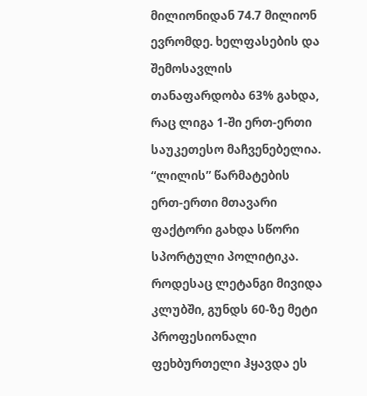მილიონიდან 74.7 მილიონ ევრომდე. ხელფასების და შემოსავლის თანაფარდობა 63% გახდა, რაც ლიგა 1-ში ერთ-ერთი საუკეთესო მაჩვენებელია.
“ლილის” წარმატების ერთ-ერთი მთავარი ფაქტორი გახდა სწორი სპორტული პოლიტიკა. როდესაც ლეტანგი მივიდა კლუბში, გუნდს 60-ზე მეტი პროფესიონალი ფეხბურთელი ჰყავდა ეს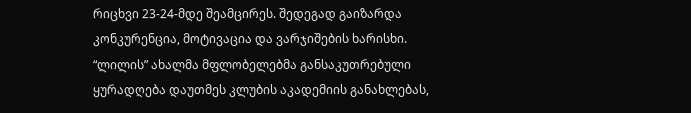რიცხვი 23-24-მდე შეამცირეს. შედეგად გაიზარდა კონკურენცია, მოტივაცია და ვარჯიშების ხარისხი.
“ლილის” ახალმა მფლობელებმა განსაკუთრებული ყურადღება დაუთმეს კლუბის აკადემიის განახლებას,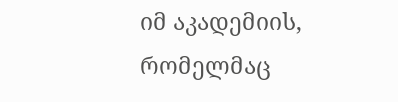იმ აკადემიის, რომელმაც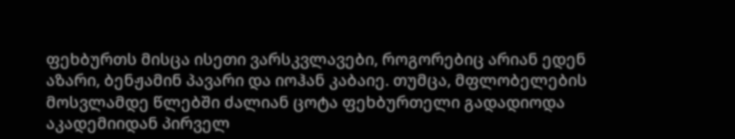ფეხბურთს მისცა ისეთი ვარსკვლავები, როგორებიც არიან ედენ აზარი, ბენჟამინ პავარი და იოჰან კაბაიე. თუმცა, მფლობელების მოსვლამდე წლებში ძალიან ცოტა ფეხბურთელი გადადიოდა აკადემიიდან პირველ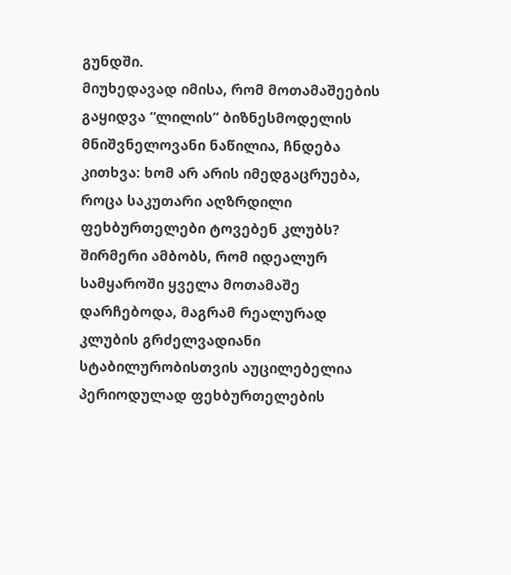გუნდში.
მიუხედავად იმისა, რომ მოთამაშეების გაყიდვა “ლილის” ბიზნესმოდელის მნიშვნელოვანი ნაწილია, ჩნდება კითხვა: ხომ არ არის იმედგაცრუება, როცა საკუთარი აღზრდილი ფეხბურთელები ტოვებენ კლუბს?
შირმერი ამბობს, რომ იდეალურ სამყაროში ყველა მოთამაშე დარჩებოდა, მაგრამ რეალურად კლუბის გრძელვადიანი სტაბილურობისთვის აუცილებელია პერიოდულად ფეხბურთელების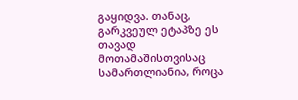გაყიდვა. თანაც, გარკვეულ ეტაპზე ეს თავად მოთამაშისთვისაც სამართლიანია, როცა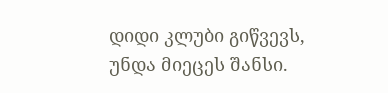დიდი კლუბი გიწვევს, უნდა მიეცეს შანსი.